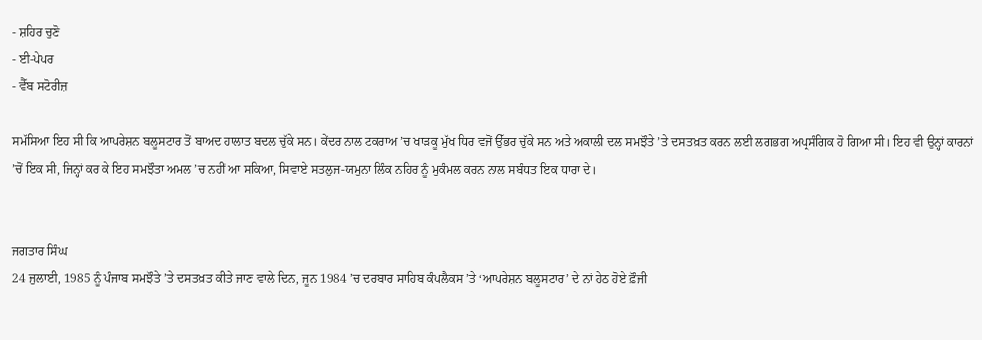- ਸ਼ਹਿਰ ਚੁਣੋ
- ਈ-ਪੇਪਰ
- ਵੈੱਬ ਸਟੋਰੀਜ਼

ਸਮੱਸਿਆ ਇਹ ਸੀ ਕਿ ਆਪਰੇਸ਼ਨ ਬਲੂਸਟਾਰ ਤੋਂ ਬਾਅਦ ਹਾਲਾਤ ਬਦਲ ਚੁੱਕੇ ਸਨ। ਕੇਂਦਰ ਨਾਲ ਟਕਰਾਅ ’ਚ ਖਾੜਕੂ ਮੁੱਖ ਧਿਰ ਵਜੋਂ ਉੱਭਰ ਚੁੱਕੇ ਸਨ ਅਤੇ ਅਕਾਲੀ ਦਲ ਸਮਝੌਤੇ ’ਤੇ ਦਸਤਖ਼ਤ ਕਰਨ ਲਈ ਲਗਭਗ ਅਪ੍ਰਸੰਗਿਕ ਹੋ ਗਿਆ ਸੀ। ਇਹ ਵੀ ਉਨ੍ਹਾਂ ਕਾਰਨਾਂ ’ਚੋਂ ਇਕ ਸੀ, ਜਿਨ੍ਹਾਂ ਕਰ ਕੇ ਇਹ ਸਮਝੌਤਾ ਅਮਲ ’ਚ ਨਹੀਂ ਆ ਸਕਿਆ, ਸਿਵਾਏ ਸਤਲੁਜ-ਯਮੁਨਾ ਲਿੰਕ ਨਹਿਰ ਨੂੰ ਮੁਕੰਮਲ ਕਰਨ ਨਾਲ ਸਬੰਧਤ ਇਕ ਧਾਰਾ ਦੇ।


ਜਗਤਾਰ ਸਿੰਘ
24 ਜੁਲਾਈ, 1985 ਨੂੰ ਪੰਜਾਬ ਸਮਝੌਤੇ ’ਤੇ ਦਸਤਖ਼ਤ ਕੀਤੇ ਜਾਣ ਵਾਲੇ ਦਿਨ, ਜੂਨ 1984 ’ਚ ਦਰਬਾਰ ਸਾਹਿਬ ਕੰਪਲੈਕਸ ’ਤੇ ‘ਆਪਰੇਸ਼ਨ ਬਲੂਸਟਾਰ’ ਦੇ ਨਾਂ ਹੇਠ ਹੋਏ ਫ਼ੌਜੀ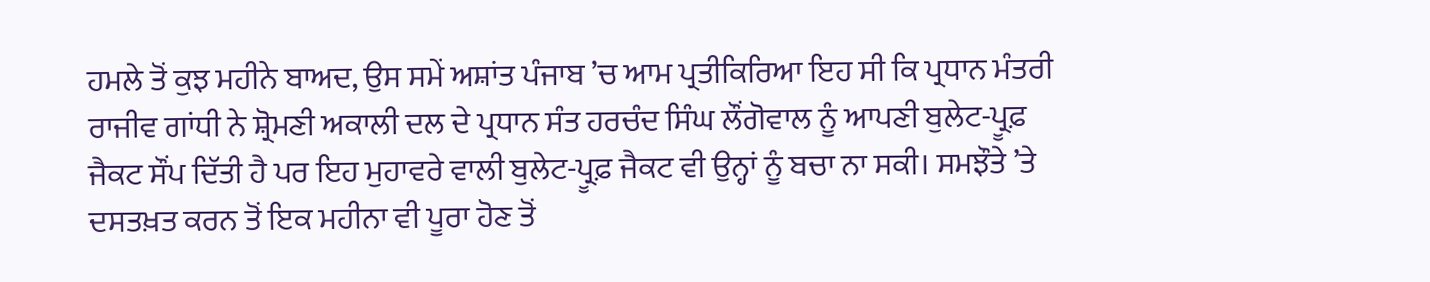ਹਮਲੇ ਤੋਂ ਕੁਝ ਮਹੀਨੇ ਬਾਅਦ, ਉਸ ਸਮੇਂ ਅਸ਼ਾਂਤ ਪੰਜਾਬ ’ਚ ਆਮ ਪ੍ਰਤੀਕਿਰਿਆ ਇਹ ਸੀ ਕਿ ਪ੍ਰਧਾਨ ਮੰਤਰੀ ਰਾਜੀਵ ਗਾਂਧੀ ਨੇ ਸ਼੍ਰੋਮਣੀ ਅਕਾਲੀ ਦਲ ਦੇ ਪ੍ਰਧਾਨ ਸੰਤ ਹਰਚੰਦ ਸਿੰਘ ਲੌਂਗੋਵਾਲ ਨੂੰ ਆਪਣੀ ਬੁਲੇਟ-ਪ੍ਰੂਫ਼ ਜੈਕਟ ਸੌਂਪ ਦਿੱਤੀ ਹੈ ਪਰ ਇਹ ਮੁਹਾਵਰੇ ਵਾਲੀ ਬੁਲੇਟ-ਪ੍ਰੂਫ਼ ਜੈਕਟ ਵੀ ਉਨ੍ਹਾਂ ਨੂੰ ਬਚਾ ਨਾ ਸਕੀ। ਸਮਝੌਤੇ ’ਤੇ ਦਸਤਖ਼ਤ ਕਰਨ ਤੋਂ ਇਕ ਮਹੀਨਾ ਵੀ ਪੂਰਾ ਹੋਣ ਤੋਂ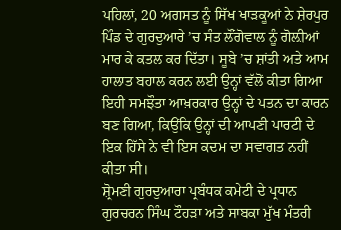ਪਹਿਲਾਂ, 20 ਅਗਸਤ ਨੂੰ ਸਿੱਖ ਖਾੜਕੂਆਂ ਨੇ ਸ਼ੇਰਪੁਰ ਪਿੰਡ ਦੇ ਗੁਰਦੁਆਰੇ ’ਚ ਸੰਤ ਲੌਂਗੋਵਾਲ ਨੂੰ ਗੋਲ਼ੀਆਂ ਮਾਰ ਕੇ ਕਤਲ ਕਰ ਦਿੱਤਾ। ਸੂਬੇ ’ਚ ਸ਼ਾਂਤੀ ਅਤੇ ਆਮ ਹਾਲਾਤ ਬਹਾਲ ਕਰਨ ਲਈ ਉਨ੍ਹਾਂ ਵੱਲੋਂ ਕੀਤਾ ਗਿਆ ਇਹੀ ਸਮਝੌਤਾ ਆਖ਼ਰਕਾਰ ਉਨ੍ਹਾਂ ਦੇ ਪਤਨ ਦਾ ਕਾਰਨ ਬਣ ਗਿਆ, ਕਿਉਂਕਿ ਉਨ੍ਹਾਂ ਦੀ ਆਪਣੀ ਪਾਰਟੀ ਦੇ ਇਕ ਹਿੱਸੇ ਨੇ ਵੀ ਇਸ ਕਦਮ ਦਾ ਸਵਾਗਤ ਨਹੀਂ ਕੀਤਾ ਸੀ।
ਸ਼੍ਰੋਮਣੀ ਗੁਰਦੁਆਰਾ ਪ੍ਰਬੰਧਕ ਕਮੇਟੀ ਦੇ ਪ੍ਰਧਾਨ ਗੁਰਚਰਨ ਸਿੰਘ ਟੌਹੜਾ ਅਤੇ ਸਾਬਕਾ ਮੁੱਖ ਮੰਤਰੀ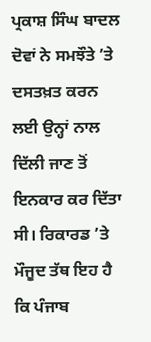ਪ੍ਰਕਾਸ਼ ਸਿੰਘ ਬਾਦਲ ਦੋਵਾਂ ਨੇ ਸਮਝੌਤੇ ’ਤੇ ਦਸਤਖ਼ਤ ਕਰਨ ਲਈ ਉਨ੍ਹਾਂ ਨਾਲ ਦਿੱਲੀ ਜਾਣ ਤੋਂ ਇਨਕਾਰ ਕਰ ਦਿੱਤਾ ਸੀ। ਰਿਕਾਰਡ ’ਤੇ ਮੌਜੂਦ ਤੱਥ ਇਹ ਹੈ ਕਿ ਪੰਜਾਬ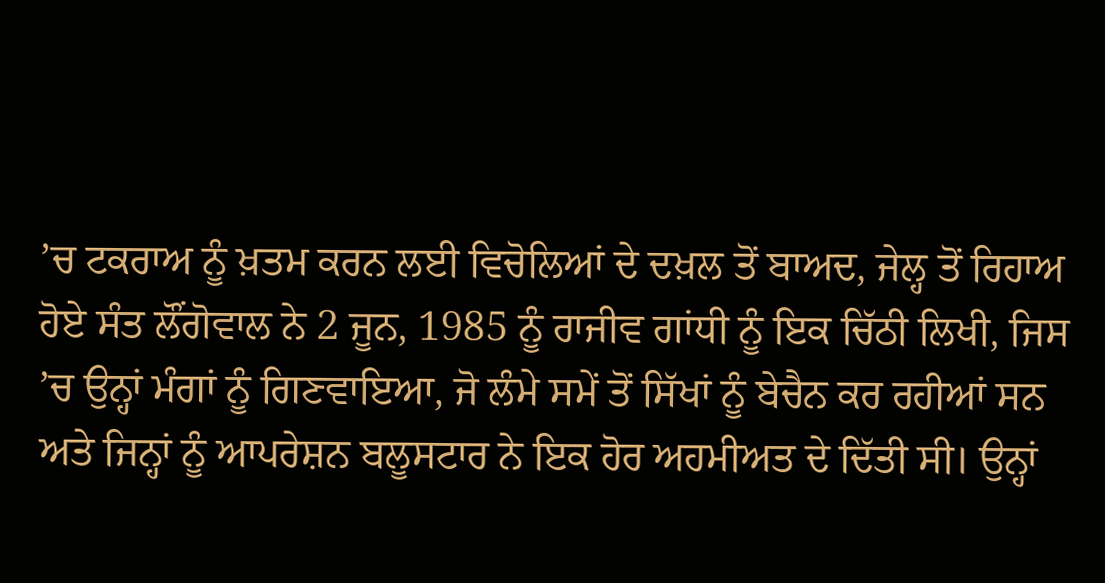’ਚ ਟਕਰਾਅ ਨੂੰ ਖ਼ਤਮ ਕਰਨ ਲਈ ਵਿਚੋਲਿਆਂ ਦੇ ਦਖ਼ਲ ਤੋਂ ਬਾਅਦ, ਜੇਲ੍ਹ ਤੋਂ ਰਿਹਾਅ ਹੋਏ ਸੰਤ ਲੌਂਗੋਵਾਲ ਨੇ 2 ਜੂਨ, 1985 ਨੂੰ ਰਾਜੀਵ ਗਾਂਧੀ ਨੂੰ ਇਕ ਚਿੱਠੀ ਲਿਖੀ, ਜਿਸ ’ਚ ਉਨ੍ਹਾਂ ਮੰਗਾਂ ਨੂੰ ਗਿਣਵਾਇਆ, ਜੋ ਲੰਮੇ ਸਮੇਂ ਤੋਂ ਸਿੱਖਾਂ ਨੂੰ ਬੇਚੈਨ ਕਰ ਰਹੀਆਂ ਸਨ ਅਤੇ ਜਿਨ੍ਹਾਂ ਨੂੰ ਆਪਰੇਸ਼ਨ ਬਲੂਸਟਾਰ ਨੇ ਇਕ ਹੋਰ ਅਹਮੀਅਤ ਦੇ ਦਿੱਤੀ ਸੀ। ਉਨ੍ਹਾਂ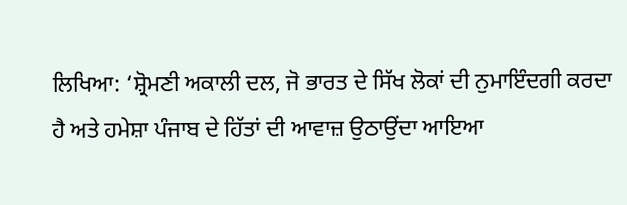ਲਿਖਿਆ: ‘ਸ਼੍ਰੋਮਣੀ ਅਕਾਲੀ ਦਲ, ਜੋ ਭਾਰਤ ਦੇ ਸਿੱਖ ਲੋਕਾਂ ਦੀ ਨੁਮਾਇੰਦਗੀ ਕਰਦਾ ਹੈ ਅਤੇ ਹਮੇਸ਼ਾ ਪੰਜਾਬ ਦੇ ਹਿੱਤਾਂ ਦੀ ਆਵਾਜ਼ ਉਠਾਉਂਦਾ ਆਇਆ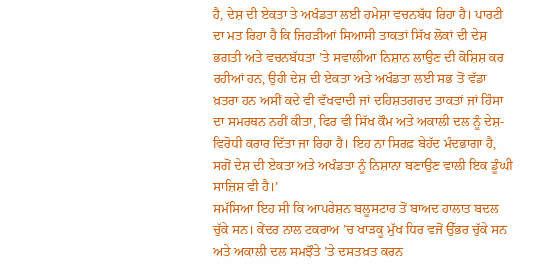ਹੈ, ਦੇਸ਼ ਦੀ ਏਕਤਾ ਤੇ ਅਖੰਡਤਾ ਲਈ ਹਮੇਸ਼ਾ ਵਚਨਬੱਧ ਰਿਹਾ ਹੈ। ਪਾਰਟੀ ਦਾ ਮਤ ਰਿਹਾ ਹੈ ਕਿ ਜਿਹੜੀਆਂ ਸਿਆਸੀ ਤਾਕਤਾਂ ਸਿੱਖ ਲੋਕਾਂ ਦੀ ਦੇਸ਼ ਭਗਤੀ ਅਤੇ ਵਚਨਬੱਧਤਾ ’ਤੇ ਸਵਾਲੀਆ ਨਿਸ਼ਾਨ ਲਾਉਣ ਦੀ ਕੋਸ਼ਿਸ਼ ਕਰ ਰਹੀਆਂ ਹਨ, ਉਹੀ ਦੇਸ਼ ਦੀ ਏਕਤਾ ਅਤੇ ਅਖੰਡਤਾ ਲਈ ਸਭ ਤੋਂ ਵੱਡਾ ਖ਼ਤਰਾ ਹਨ ਅਸੀਂ ਕਦੇ ਵੀ ਵੱਖਵਾਦੀ ਜਾਂ ਦਹਿਸ਼ਤਗਰਦ ਤਾਕਤਾਂ ਜਾਂ ਹਿੰਸਾ ਦਾ ਸਮਰਥਨ ਨਹੀਂ ਕੀਤਾ, ਫਿਰ ਵੀ ਸਿੱਖ ਕੌਮ ਅਤੇ ਅਕਾਲੀ ਦਲ ਨੂੰ ਦੇਸ਼-ਵਿਰੋਧੀ ਕਰਾਰ ਦਿੱਤਾ ਜਾ ਰਿਹਾ ਹੈ। ਇਹ ਨਾ ਸਿਰਫ਼ ਬੇਹੱਦ ਮੰਦਭਾਗਾ ਹੈ, ਸਗੋਂ ਦੇਸ਼ ਦੀ ਏਕਤਾ ਅਤੇ ਅਖੰਡਤਾ ਨੂੰ ਨਿਸ਼ਾਨਾ ਬਣਾਉਣ ਵਾਲੀ ਇਕ ਡੂੰਘੀ ਸਾਜ਼ਿਸ਼ ਵੀ ਹੈ।’
ਸਮੱਸਿਆ ਇਹ ਸੀ ਕਿ ਆਪਰੇਸ਼ਨ ਬਲੂਸਟਾਰ ਤੋਂ ਬਾਅਦ ਹਾਲਾਤ ਬਦਲ ਚੁੱਕੇ ਸਨ। ਕੇਂਦਰ ਨਾਲ ਟਕਰਾਅ ’ਚ ਖਾੜਕੂ ਮੁੱਖ ਧਿਰ ਵਜੋਂ ਉੱਭਰ ਚੁੱਕੇ ਸਨ ਅਤੇ ਅਕਾਲੀ ਦਲ ਸਮਝੌਤੇ ’ਤੇ ਦਸਤਖ਼ਤ ਕਰਨ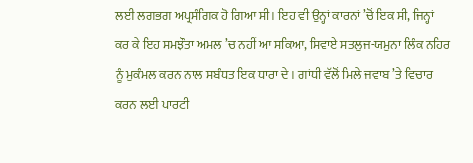ਲਈ ਲਗਭਗ ਅਪ੍ਰਸੰਗਿਕ ਹੋ ਗਿਆ ਸੀ। ਇਹ ਵੀ ਉਨ੍ਹਾਂ ਕਾਰਨਾਂ ’ਚੋਂ ਇਕ ਸੀ, ਜਿਨ੍ਹਾਂ ਕਰ ਕੇ ਇਹ ਸਮਝੌਤਾ ਅਮਲ ’ਚ ਨਹੀਂ ਆ ਸਕਿਆ, ਸਿਵਾਏ ਸਤਲੁਜ-ਯਮੁਨਾ ਲਿੰਕ ਨਹਿਰ ਨੂੰ ਮੁਕੰਮਲ ਕਰਨ ਨਾਲ ਸਬੰਧਤ ਇਕ ਧਾਰਾ ਦੇ। ਗਾਂਧੀ ਵੱਲੋਂ ਮਿਲੇ ਜਵਾਬ ’ਤੇ ਵਿਚਾਰ ਕਰਨ ਲਈ ਪਾਰਟੀ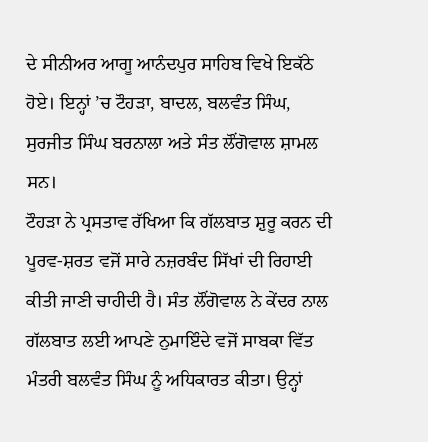ਦੇ ਸੀਨੀਅਰ ਆਗੂ ਆਨੰਦਪੁਰ ਸਾਹਿਬ ਵਿਖੇ ਇਕੱਠੇ ਹੋਏ। ਇਨ੍ਹਾਂ ’ਚ ਟੌਹੜਾ, ਬਾਦਲ, ਬਲਵੰਤ ਸਿੰਘ, ਸੁਰਜੀਤ ਸਿੰਘ ਬਰਨਾਲਾ ਅਤੇ ਸੰਤ ਲੌਂਗੋਵਾਲ ਸ਼ਾਮਲ ਸਨ।
ਟੌਹੜਾ ਨੇ ਪ੍ਰਸਤਾਵ ਰੱਖਿਆ ਕਿ ਗੱਲਬਾਤ ਸ਼ੁਰੂ ਕਰਨ ਦੀ ਪੂਰਵ-ਸ਼ਰਤ ਵਜੋਂ ਸਾਰੇ ਨਜ਼ਰਬੰਦ ਸਿੱਖਾਂ ਦੀ ਰਿਹਾਈ ਕੀਤੀ ਜਾਣੀ ਚਾਹੀਦੀ ਹੈ। ਸੰਤ ਲੌਂਗੋਵਾਲ ਨੇ ਕੇਂਦਰ ਨਾਲ ਗੱਲਬਾਤ ਲਈ ਆਪਣੇ ਨੁਮਾਇੰਦੇ ਵਜੋਂ ਸਾਬਕਾ ਵਿੱਤ ਮੰਤਰੀ ਬਲਵੰਤ ਸਿੰਘ ਨੂੰ ਅਧਿਕਾਰਤ ਕੀਤਾ। ਉਨ੍ਹਾਂ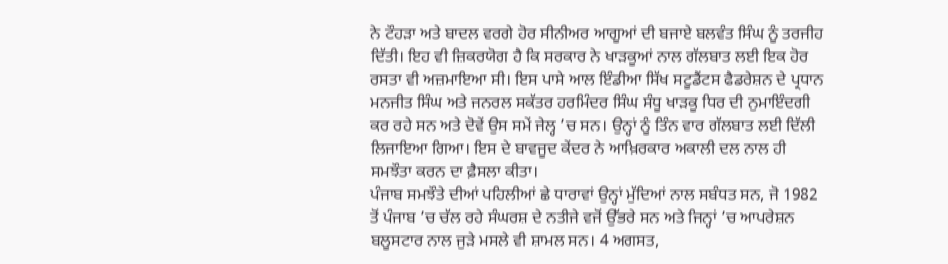ਨੇ ਟੌਹੜਾ ਅਤੇ ਬਾਦਲ ਵਰਗੇ ਹੋਰ ਸੀਨੀਅਰ ਆਗੂਆਂ ਦੀ ਬਜਾਏ ਬਲਵੰਤ ਸਿੰਘ ਨੂੰ ਤਰਜੀਹ ਦਿੱਤੀ। ਇਹ ਵੀ ਜ਼ਿਕਰਯੋਗ ਹੈ ਕਿ ਸਰਕਾਰ ਨੇ ਖਾੜਕੂਆਂ ਨਾਲ ਗੱਲਬਾਤ ਲਈ ਇਕ ਹੋਰ ਰਸਤਾ ਵੀ ਅਜ਼ਮਾਇਆ ਸੀ। ਇਸ ਪਾਸੇ ਆਲ ਇੰਡੀਆ ਸਿੱਖ ਸਟੂਡੈਂਟਸ ਫੈਡਰੇਸ਼ਨ ਦੇ ਪ੍ਰਧਾਨ ਮਨਜੀਤ ਸਿੰਘ ਅਤੇ ਜਨਰਲ ਸਕੱਤਰ ਹਰਮਿੰਦਰ ਸਿੰਘ ਸੰਧੂ ਖਾੜਕੂ ਧਿਰ ਦੀ ਨੁਮਾਇੰਦਗੀ ਕਰ ਰਹੇ ਸਨ ਅਤੇ ਦੋਵੇਂ ਉਸ ਸਮੇਂ ਜੇਲ੍ਹ ’ਚ ਸਨ। ਉਨ੍ਹਾਂ ਨੂੰ ਤਿੰਨ ਵਾਰ ਗੱਲਬਾਤ ਲਈ ਦਿੱਲੀ ਲਿਜਾਇਆ ਗਿਆ। ਇਸ ਦੇ ਬਾਵਜੂਦ ਕੇਂਦਰ ਨੇ ਆਖ਼ਿਰਕਾਰ ਅਕਾਲੀ ਦਲ ਨਾਲ ਹੀ ਸਮਝੌਤਾ ਕਰਨ ਦਾ ਫ਼ੈਸਲਾ ਕੀਤਾ।
ਪੰਜਾਬ ਸਮਝੌਤੇ ਦੀਆਂ ਪਹਿਲੀਆਂ ਛੇ ਧਾਰਾਵਾਂ ਉਨ੍ਹਾਂ ਮੁੱਦਿਆਂ ਨਾਲ ਸਬੰਧਤ ਸਨ, ਜੋ 1982 ਤੋਂ ਪੰਜਾਬ ’ਚ ਚੱਲ ਰਹੇ ਸੰਘਰਸ਼ ਦੇ ਨਤੀਜੇ ਵਜੋਂ ਉੱਭਰੇ ਸਨ ਅਤੇ ਜਿਨ੍ਹਾਂ ’ਚ ਆਪਰੇਸ਼ਨ ਬਲੂਸਟਾਰ ਨਾਲ ਜੁੜੇ ਮਸਲੇ ਵੀ ਸ਼ਾਮਲ ਸਨ। 4 ਅਗਸਤ,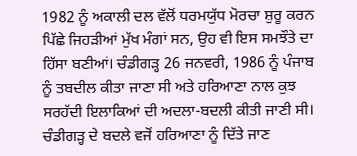1982 ਨੂੰ ਅਕਾਲੀ ਦਲ ਵੱਲੋਂ ਧਰਮਯੁੱਧ ਮੋਰਚਾ ਸ਼ੁਰੂ ਕਰਨ ਪਿੱਛੇ ਜਿਹੜੀਆਂ ਮੁੱਖ ਮੰਗਾਂ ਸਨ, ਉਹ ਵੀ ਇਸ ਸਮਝੌਤੇ ਦਾ ਹਿੱਸਾ ਬਣੀਆਂ। ਚੰਡੀਗੜ੍ਹ 26 ਜਨਵਰੀ, 1986 ਨੂੰ ਪੰਜਾਬ ਨੂੰ ਤਬਦੀਲ ਕੀਤਾ ਜਾਣਾ ਸੀ ਅਤੇ ਹਰਿਆਣਾ ਨਾਲ ਕੁਝ ਸਰਹੱਦੀ ਇਲਾਕਿਆਂ ਦੀ ਅਦਲਾ-ਬਦਲੀ ਕੀਤੀ ਜਾਣੀ ਸੀ। ਚੰਡੀਗੜ੍ਹ ਦੇ ਬਦਲੇ ਵਜੋਂ ਹਰਿਆਣਾ ਨੂੰ ਦਿੱਤੇ ਜਾਣ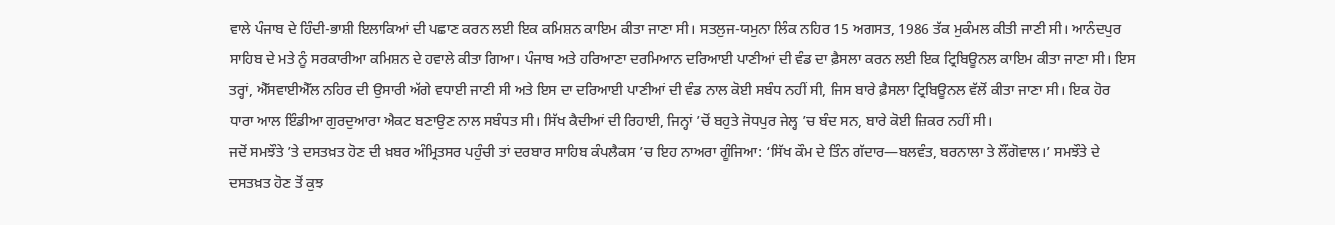ਵਾਲੇ ਪੰਜਾਬ ਦੇ ਹਿੰਦੀ-ਭਾਸ਼ੀ ਇਲਾਕਿਆਂ ਦੀ ਪਛਾਣ ਕਰਨ ਲਈ ਇਕ ਕਮਿਸ਼ਨ ਕਾਇਮ ਕੀਤਾ ਜਾਣਾ ਸੀ। ਸਤਲੁਜ-ਯਮੁਨਾ ਲਿੰਕ ਨਹਿਰ 15 ਅਗਸਤ, 1986 ਤੱਕ ਮੁਕੰਮਲ ਕੀਤੀ ਜਾਣੀ ਸੀ। ਆਨੰਦਪੁਰ ਸਾਹਿਬ ਦੇ ਮਤੇ ਨੂੰ ਸਰਕਾਰੀਆ ਕਮਿਸ਼ਨ ਦੇ ਹਵਾਲੇ ਕੀਤਾ ਗਿਆ। ਪੰਜਾਬ ਅਤੇ ਹਰਿਆਣਾ ਦਰਮਿਆਨ ਦਰਿਆਈ ਪਾਣੀਆਂ ਦੀ ਵੰਡ ਦਾ ਫ਼ੈਸਲਾ ਕਰਨ ਲਈ ਇਕ ਟ੍ਰਿਬਿਊਨਲ ਕਾਇਮ ਕੀਤਾ ਜਾਣਾ ਸੀ। ਇਸ ਤਰ੍ਹਾਂ, ਐੱਸਵਾਈਐੱਲ ਨਹਿਰ ਦੀ ਉਸਾਰੀ ਅੱਗੇ ਵਧਾਈ ਜਾਣੀ ਸੀ ਅਤੇ ਇਸ ਦਾ ਦਰਿਆਈ ਪਾਣੀਆਂ ਦੀ ਵੰਡ ਨਾਲ ਕੋਈ ਸਬੰਧ ਨਹੀਂ ਸੀ, ਜਿਸ ਬਾਰੇ ਫ਼ੈਸਲਾ ਟ੍ਰਿਬਿਊਨਲ ਵੱਲੋਂ ਕੀਤਾ ਜਾਣਾ ਸੀ। ਇਕ ਹੋਰ ਧਾਰਾ ਆਲ ਇੰਡੀਆ ਗੁਰਦੁਆਰਾ ਐਕਟ ਬਣਾਉਣ ਨਾਲ ਸਬੰਧਤ ਸੀ। ਸਿੱਖ ਕੈਦੀਆਂ ਦੀ ਰਿਹਾਈ, ਜਿਨ੍ਹਾਂ ’ਚੋਂ ਬਹੁਤੇ ਜੋਧਪੁਰ ਜੇਲ੍ਹ ’ਚ ਬੰਦ ਸਨ, ਬਾਰੇ ਕੋਈ ਜ਼ਿਕਰ ਨਹੀਂ ਸੀ।
ਜਦੋਂ ਸਮਝੌਤੇ ’ਤੇ ਦਸਤਖ਼ਤ ਹੋਣ ਦੀ ਖ਼ਬਰ ਅੰਮ੍ਰਿਤਸਰ ਪਹੁੰਚੀ ਤਾਂ ਦਰਬਾਰ ਸਾਹਿਬ ਕੰਪਲੈਕਸ ’ਚ ਇਹ ਨਾਅਰਾ ਗੂੰਜਿਆ: ‘ਸਿੱਖ ਕੌਮ ਦੇ ਤਿੰਨ ਗੱਦਾਰ—ਬਲਵੰਤ, ਬਰਨਾਲਾ ਤੇ ਲੌਂਗੋਵਾਲ।’ ਸਮਝੌਤੇ ਦੇ ਦਸਤਖ਼ਤ ਹੋਣ ਤੋਂ ਕੁਝ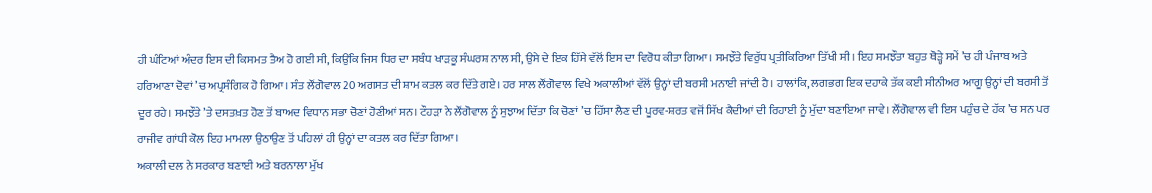ਹੀ ਘੰਟਿਆਂ ਅੰਦਰ ਇਸ ਦੀ ਕਿਸਮਤ ਤੈਅ ਹੋ ਗਈ ਸੀ, ਕਿਉਂਕਿ ਜਿਸ ਧਿਰ ਦਾ ਸਬੰਧ ਖਾੜਕੂ ਸੰਘਰਸ਼ ਨਾਲ ਸੀ, ਉਸੇ ਦੇ ਇਕ ਹਿੱਸੇ ਵੱਲੋਂ ਇਸ ਦਾ ਵਿਰੋਧ ਕੀਤਾ ਗਿਆ। ਸਮਝੌਤੇ ਵਿਰੁੱਧ ਪ੍ਰਤੀਕਿਰਿਆ ਤਿੱਖੀ ਸੀ। ਇਹ ਸਮਝੌਤਾ ਬਹੁਤ ਥੋੜ੍ਹੇ ਸਮੇਂ ’ਚ ਹੀ ਪੰਜਾਬ ਅਤੇ ਹਰਿਆਣਾ ਦੋਵਾਂ ’ਚ ਅਪ੍ਰਸੰਗਿਕ ਹੋ ਗਿਆ। ਸੰਤ ਲੌਂਗੋਵਾਲ 20 ਅਗਸਤ ਦੀ ਸ਼ਾਮ ਕਤਲ ਕਰ ਦਿੱਤੇ ਗਏ। ਹਰ ਸਾਲ ਲੌਂਗੋਵਾਲ ਵਿਖੇ ਅਕਾਲੀਆਂ ਵੱਲੋਂ ਉਨ੍ਹਾਂ ਦੀ ਬਰਸੀ ਮਨਾਈ ਜਾਂਦੀ ਹੈ। ਹਾਲਾਂਕਿ, ਲਗਭਗ ਇਕ ਦਹਾਕੇ ਤੱਕ ਕਈ ਸੀਨੀਅਰ ਆਗੂ ਉਨ੍ਹਾਂ ਦੀ ਬਰਸੀ ਤੋਂ ਦੂਰ ਰਹੇ। ਸਮਝੌਤੇ ’ਤੇ ਦਸਤਖ਼ਤ ਹੋਣ ਤੋਂ ਬਾਅਦ ਵਿਧਾਨ ਸਭਾ ਚੋਣਾਂ ਹੋਣੀਆਂ ਸਨ। ਟੌਹੜਾ ਨੇ ਲੌਂਗੋਵਾਲ ਨੂੰ ਸੁਝਾਅ ਦਿੱਤਾ ਕਿ ਚੋਣਾਂ ’ਚ ਹਿੱਸਾ ਲੈਣ ਦੀ ਪੂਰਵ-ਸ਼ਰਤ ਵਜੋਂ ਸਿੱਖ ਕੈਦੀਆਂ ਦੀ ਰਿਹਾਈ ਨੂੰ ਮੁੱਦਾ ਬਣਾਇਆ ਜਾਵੇ। ਲੌਂਗੋਵਾਲ ਵੀ ਇਸ ਪਹੁੰਚ ਦੇ ਹੱਕ ’ਚ ਸਨ ਪਰ ਰਾਜੀਵ ਗਾਂਧੀ ਕੋਲ ਇਹ ਮਾਮਲਾ ਉਠਾਉਣ ਤੋਂ ਪਹਿਲਾਂ ਹੀ ਉਨ੍ਹਾਂ ਦਾ ਕਤਲ ਕਰ ਦਿੱਤਾ ਗਿਆ।
ਅਕਾਲੀ ਦਲ ਨੇ ਸਰਕਾਰ ਬਣਾਈ ਅਤੇ ਬਰਨਾਲਾ ਮੁੱਖ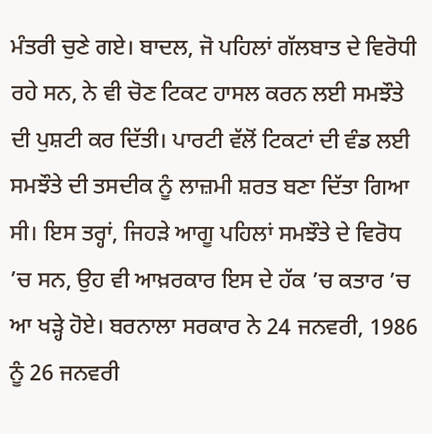ਮੰਤਰੀ ਚੁਣੇ ਗਏ। ਬਾਦਲ, ਜੋ ਪਹਿਲਾਂ ਗੱਲਬਾਤ ਦੇ ਵਿਰੋਧੀ ਰਹੇ ਸਨ, ਨੇ ਵੀ ਚੋਣ ਟਿਕਟ ਹਾਸਲ ਕਰਨ ਲਈ ਸਮਝੌਤੇ ਦੀ ਪੁਸ਼ਟੀ ਕਰ ਦਿੱਤੀ। ਪਾਰਟੀ ਵੱਲੋਂ ਟਿਕਟਾਂ ਦੀ ਵੰਡ ਲਈ ਸਮਝੌਤੇ ਦੀ ਤਸਦੀਕ ਨੂੰ ਲਾਜ਼ਮੀ ਸ਼ਰਤ ਬਣਾ ਦਿੱਤਾ ਗਿਆ ਸੀ। ਇਸ ਤਰ੍ਹਾਂ, ਜਿਹੜੇ ਆਗੂ ਪਹਿਲਾਂ ਸਮਝੌਤੇ ਦੇ ਵਿਰੋਧ ’ਚ ਸਨ, ਉਹ ਵੀ ਆਖ਼ਰਕਾਰ ਇਸ ਦੇ ਹੱਕ ’ਚ ਕਤਾਰ ’ਚ ਆ ਖੜ੍ਹੇ ਹੋਏ। ਬਰਨਾਲਾ ਸਰਕਾਰ ਨੇ 24 ਜਨਵਰੀ, 1986 ਨੂੰ 26 ਜਨਵਰੀ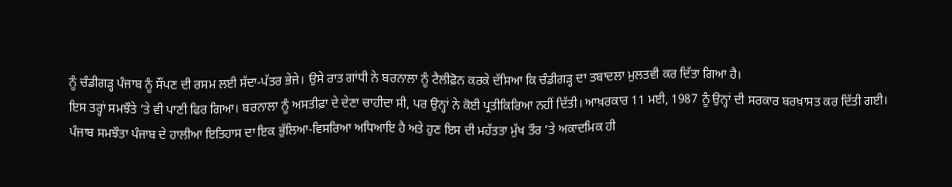ਨੂੰ ਚੰਡੀਗੜ੍ਹ ਪੰਜਾਬ ਨੂੰ ਸੌਂਪਣ ਦੀ ਰਸਮ ਲਈ ਸੱਦਾ-ਪੱਤਰ ਭੇਜੇ। ਉਸੇ ਰਾਤ ਗਾਂਧੀ ਨੇ ਬਰਨਾਲਾ ਨੂੰ ਟੈਲੀਫ਼ੋਨ ਕਰਕੇ ਦੱਸਿਆ ਕਿ ਚੰਡੀਗੜ੍ਹ ਦਾ ਤਬਾਦਲਾ ਮੁਲਤਵੀ ਕਰ ਦਿੱਤਾ ਗਿਆ ਹੈ।
ਇਸ ਤਰ੍ਹਾਂ ਸਮਝੌਤੇ ’ਤੇ ਵੀ ਪਾਣੀ ਫਿਰ ਗਿਆ। ਬਰਨਾਲਾ ਨੂੰ ਅਸਤੀਫ਼ਾ ਦੇ ਦੇਣਾ ਚਾਹੀਦਾ ਸੀ, ਪਰ ਉਨ੍ਹਾਂ ਨੇ ਕੋਈ ਪ੍ਰਤੀਕਿਰਿਆ ਨਹੀਂ ਦਿੱਤੀ। ਆਖ਼ਰਕਾਰ 11 ਮਈ, 1987 ਨੂੰ ਉਨ੍ਹਾਂ ਦੀ ਸਰਕਾਰ ਬਰਖ਼ਾਸਤ ਕਰ ਦਿੱਤੀ ਗਈ। ਪੰਜਾਬ ਸਮਝੌਤਾ ਪੰਜਾਬ ਦੇ ਹਾਲੀਆ ਇਤਿਹਾਸ ਦਾ ਇਕ ਭੁੱਲਿਆ-ਵਿਸਰਿਆ ਅਧਿਆਇ ਹੈ ਅਤੇ ਹੁਣ ਇਸ ਦੀ ਮਹੱਤਤਾ ਮੁੱਖ ਤੌਰ ’ਤੇ ਅਕਾਦਮਿਕ ਹੀ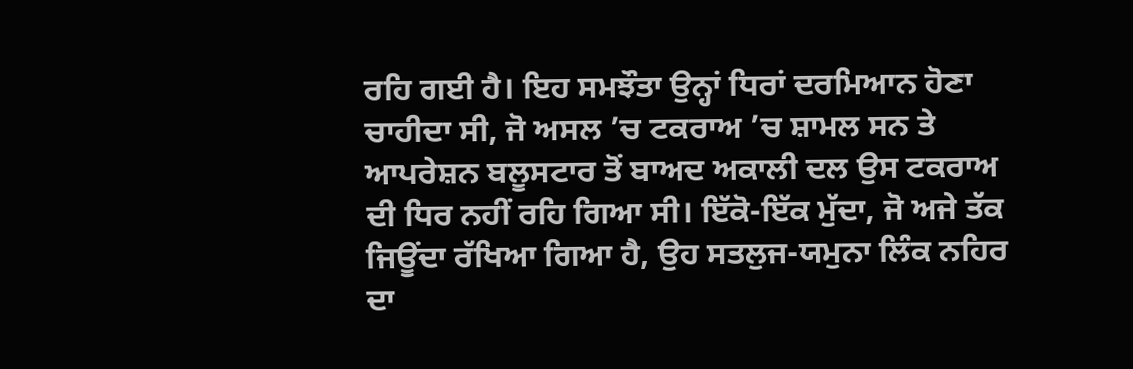ਰਹਿ ਗਈ ਹੈ। ਇਹ ਸਮਝੌਤਾ ਉਨ੍ਹਾਂ ਧਿਰਾਂ ਦਰਮਿਆਨ ਹੋਣਾ ਚਾਹੀਦਾ ਸੀ, ਜੋ ਅਸਲ ’ਚ ਟਕਰਾਅ ’ਚ ਸ਼ਾਮਲ ਸਨ ਤੇ ਆਪਰੇਸ਼ਨ ਬਲੂਸਟਾਰ ਤੋਂ ਬਾਅਦ ਅਕਾਲੀ ਦਲ ਉਸ ਟਕਰਾਅ ਦੀ ਧਿਰ ਨਹੀਂ ਰਹਿ ਗਿਆ ਸੀ। ਇੱਕੋ-ਇੱਕ ਮੁੱਦਾ, ਜੋ ਅਜੇ ਤੱਕ ਜਿਊਂਦਾ ਰੱਖਿਆ ਗਿਆ ਹੈ, ਉਹ ਸਤਲੁਜ-ਯਮੁਨਾ ਲਿੰਕ ਨਹਿਰ ਦਾ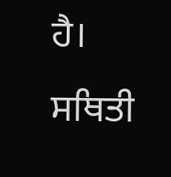ਹੈ। ਸਥਿਤੀ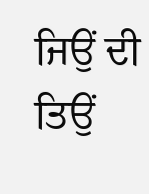ਜਿਉਂ ਦੀ ਤਿਉਂ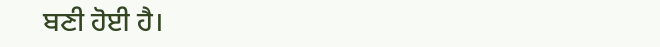ਬਣੀ ਹੋਈ ਹੈ।